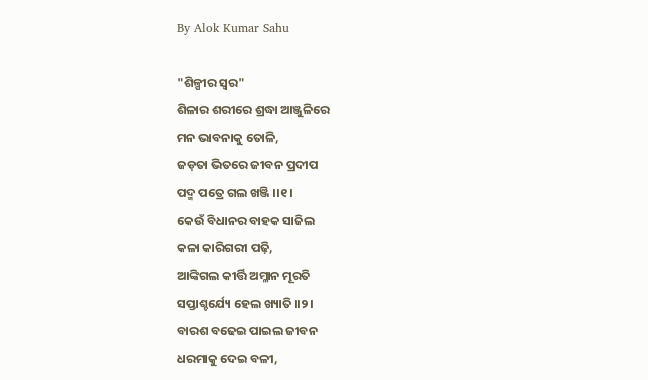By Alok Kumar Sahu

"ଶିଳ୍ପୀର ସ୍ଵର"
ଶିଳାର ଶରୀରେ ଶ୍ରଦ୍ଧା ଆଞ୍ଜୁଳିରେ
ମନ ଭାବନାକୁ ତୋଳି,
ଜଡ଼ତା ଭିତରେ ଜୀବନ ପ୍ରଦୀପ
ପଦ୍ମ ପତ୍ରେ ଗଲ ଖଞ୍ଜି ।।୧।
କେଉଁ ବିଧାନର ବାହକ ସାଜିଲ
କଳା କାରିଗରୀ ପଢ଼ି,
ଆଙ୍କିଗଲ କୀର୍ତ୍ତି ଅମ୍ଳାନ ମୂରତି
ସପ୍ତାଶ୍ଚର୍ଯ୍ୟେ ହେଲ ଖ୍ୟାତି ।।୨।
ବାରଶ ବଢେଇ ପାଇଲ ଜୀବନ
ଧରମାକୁ ଦେଇ ବଳୀ,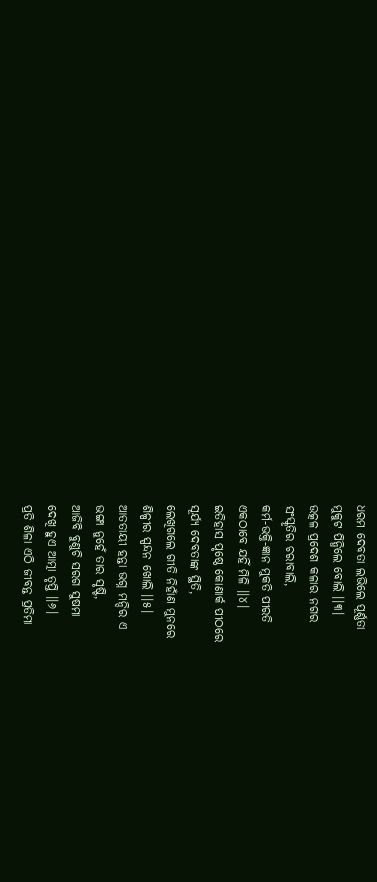ଧରମ ଦେବତା ଲଭିଲେ ପୂର୍ଣ୍ଣତା
ମୁକୁଟ ପିନ୍ଧିଲେ ବୋଲି ।।୩।
ଉତ୍କଳ ପ୍ରଦେଶ କଳାର ନଗର
ସଂସ୍କୃତିର ଚରାବାଲି,
କର୍ମ-ଭକ୍ତି-ଜ୍ଞାନ ମୁକତି ପୀରତି
ଏକଠାବେ ଯହିଁ ମିଳି ।।୪।
ଇତିହାସ ପୃଷ୍ଠେ କୋଣାର୍କ ପୀଠରେ
ସୂର୍ଯ୍ୟ ଦେବତାଙ୍କ ସ୍ଥିତି,
ଲେଖିଗଲେ ଗୀତି ନିହାଁଣ ମୁନରେ
ଶିଳ୍ପୀର ସ୍ପନ୍ଦନ ଖୋଲି ।।୫।
ଆତତାୟୀ ହନ୍ତା ଭଗ୍ନ ମନ୍ଦିର ଏ
ଭଙ୍ଗା ନୁହେଁ ତାର ସୃଷ୍ଟି,
ଆଜିବି ବୁଣୁଚି ସରଗ ସୁଷମା
ଦେଖି ହୁଏ ଆତ୍ମା ତୃପ୍ତି ।।୬।
ପ୍ରତି ଶିଳା ଏଠି ଜୀବନ୍ତ ପ୍ରତିମା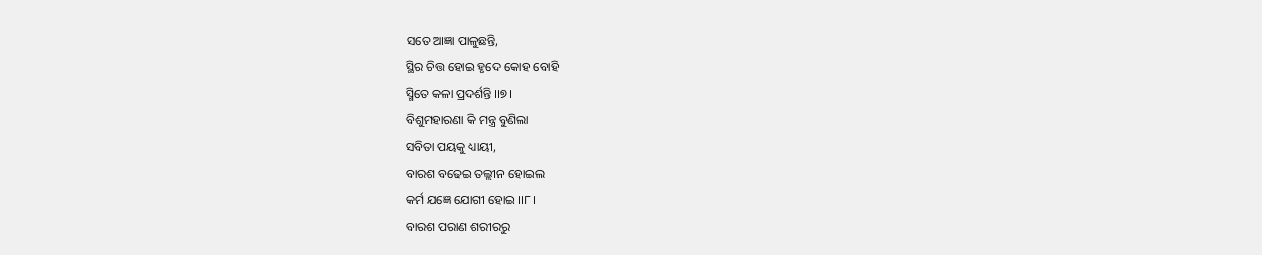ସତେ ଆଜ୍ଞା ପାଳୁଛନ୍ତି,
ସ୍ଥିର ଚିତ୍ତ ହୋଇ ହୃଦେ କୋହ ବୋହି
ସ୍ମିତେ କଳା ପ୍ରଦର୍ଶନ୍ତି ।।୭।
ବିଶୁମହାରଣା କି ମନ୍ତ୍ର ବୁଣିଲା
ସବିତା ପୟକୁ ଧ୍ୟାୟୀ,
ବାରଶ ବଢେଇ ତଲ୍ଲୀନ ହୋଇଲ
କର୍ମ ଯଜ୍ଞେ ଯୋଗୀ ହୋଇ ।।୮।
ବାରଶ ପରାଣ ଶରୀରରୁ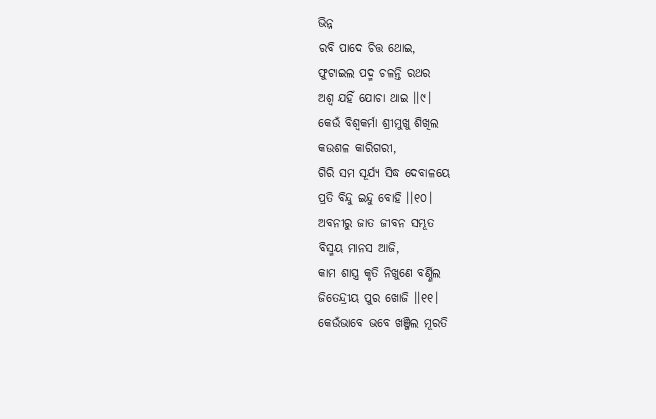ଭିନ୍ନ
ରବି ପାଦେ ଚିତ୍ତ ଥୋଇ,
ଫୁଟାଇଲ ପଦ୍ମ ଚଳନ୍ତି ରଥର
ଅଶ୍ୱ ଯହିଁ ଯୋଚା ଥାଇ ।।୯।
କେଉଁ ବିଶ୍ଵକର୍ମା ଶ୍ରୀମୁଖୁ ଶିଖିଲ
କଉଶଳ କାରିଗରୀ,
ଗିରି ସମ ସୂର୍ଯ୍ୟ ସିଦ୍ଧ ଦେବାଳୟେ
ପ୍ରତି ବିନ୍ଦୁ ଇନ୍ଦୁ ବୋହି ।।୧୦।
ଅବନୀରୁ ଜାତ ଜୀବନ ସମ୍ଭୂତ
ବିସ୍ମୟ ମାନସ ଆଜି,
କାମ ଶାସ୍ତ୍ର କୃତି ନିଖୁଣେ ବର୍ଣ୍ଣିଲ
ଜିତେନ୍ଦ୍ରୀୟ ପୁର ଖୋଜି ।।୧୧।
କେଉଁଭାବେ ଭବେ ଖଞ୍ଜିଲ ମୂରତି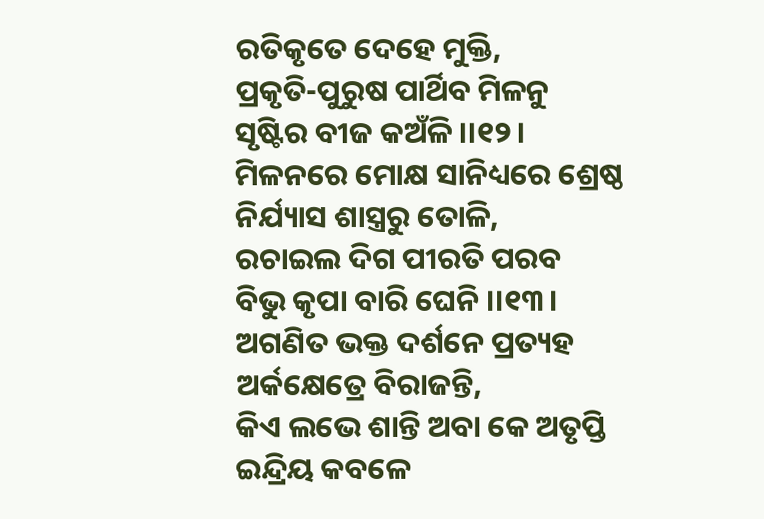ରତିକୃତେ ଦେହେ ମୁକ୍ତି,
ପ୍ରକୃତି-ପୁରୁଷ ପାର୍ଥିବ ମିଳନୁ
ସୃଷ୍ଟିର ବୀଜ କଅଁଳି ।।୧୨।
ମିଳନରେ ମୋକ୍ଷ ସାନିଧ୍ୟରେ ଶ୍ରେଷ୍ଠ
ନିର୍ଯ୍ୟାସ ଶାସ୍ତ୍ରରୁ ତୋଳି,
ରଚାଇଲ ଦିଗ ପୀରତି ପରବ
ବିଭୁ କୃପା ବାରି ଘେନି ।।୧୩।
ଅଗଣିତ ଭକ୍ତ ଦର୍ଶନେ ପ୍ରତ୍ୟହ
ଅର୍କକ୍ଷେତ୍ରେ ବିରାଜନ୍ତି,
କିଏ ଲଭେ ଶାନ୍ତି ଅବା କେ ଅତୃପ୍ତି
ଇନ୍ଦ୍ରିୟ କବଳେ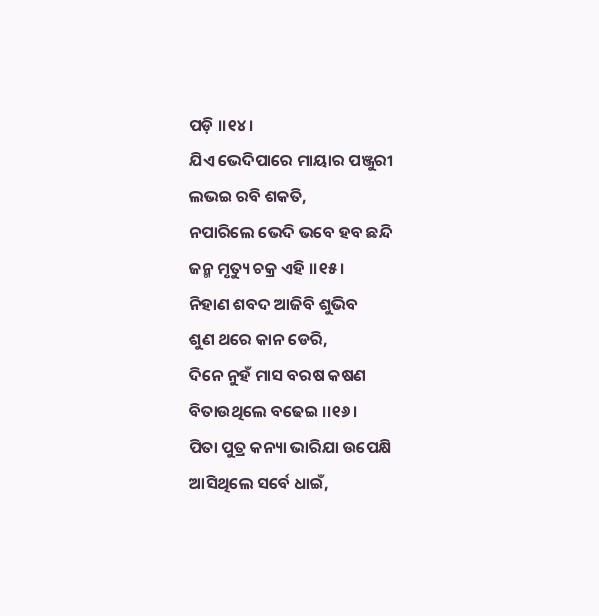ପଡ଼ି ।।୧୪।
ଯିଏ ଭେଦିପାରେ ମାୟାର ପଞ୍ଜୁରୀ
ଲଭଇ ରବି ଶକତି,
ନପାରିଲେ ଭେଦି ଭବେ ହବ ଛନ୍ଦି
ଜନ୍ମ ମୃତ୍ୟୁ ଚକ୍ର ଏହି ।।୧୫।
ନିହାଣ ଶବଦ ଆଜିବି ଶୁଭିବ
ଶୁଣ ଥରେ କାନ ଡେରି,
ଦିନେ ନୁହଁ ମାସ ବରଷ କଷଣ
ବିତାଉଥିଲେ ବଢେଇ ।।୧୬।
ପିତା ପୁତ୍ର କନ୍ୟା ଭାରିଯା ଉପେକ୍ଷି
ଆସିଥିଲେ ସର୍ବେ ଧାଇଁ,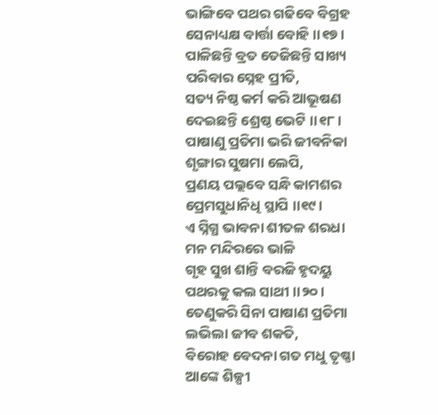ଭାଙ୍ଗିବେ ପଥର ଗଢିବେ ବିଗ୍ରହ
ସେନାଧ୍ୟକ୍ଷ ବାର୍ତ୍ତା ବୋହି ।।୧୭।
ପାଳିଛନ୍ତି ବ୍ରତ ତେଜିଛନ୍ତି ସାଖ୍ୟ
ପରିବାର ସ୍ନେହ ପ୍ରୀତି,
ସତ୍ୟ ନିଷ୍ଠ କର୍ମ କରି ଆଭୂଷଣ
ଦେଇଛନ୍ତି ଶ୍ରେଷ୍ଠ ଭେଟି ।।୧୮।
ପାଷାଣୁ ପ୍ରତିମା ଭରି ଜୀବନିକା
ଶୃଙ୍ଗାର ସୁଷମା ଲେପି,
ପ୍ରଣୟ ପଲ୍ଲବେ ସନ୍ଧି କାମଶର
ପ୍ରେମସୁଧାନିଧି ସ୍ଥାପି ।।୧୯।
ଏ ସ୍ନିଗ୍ଧ ଭାବନା ଶୀତଳ ଶରଧା
ମନ ମନ୍ଦିରରେ ଭାଳି
ଗୃହ ସୁଖ ଶାନ୍ତି ବରଜି ହୃଦୟୁ
ପଥରକୁ କଲ ସାଥୀ ।।୨୦।
ତେଣୁକରି ସିନା ପାଷାଣ ପ୍ରତିମା
ଲଭିଲା ଜୀବ ଶକତି,
ବିରୋହ ବେଦନା ଗତ ମଧୁ ତୃଷ୍ଣା
ଆଙ୍କେ ଶିଳ୍ପୀ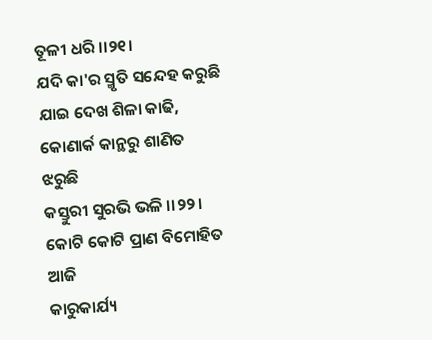ତୂଳୀ ଧରି ।।୨୧।
ଯଦି କା'ର ସ୍ମୃତି ସନ୍ଦେହ କରୁଛି
ଯାଇ ଦେଖ ଶିଳା କାଢି,
କୋଣାର୍କ କାନ୍ଥରୁ ଶାଣିତ ଝରୁଛି
କସ୍ତୁରୀ ସୁରଭି ଭଳି ।।୨୨।
କୋଟି କୋଟି ପ୍ରାଣ ବିମୋହିତ ଆଜି
କାରୁକାର୍ଯ୍ୟ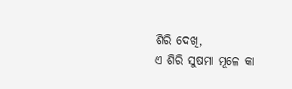ଶିରି ଦେଖି,
ଏ ଶିରି ସୁଷମା ମୂଳେ କା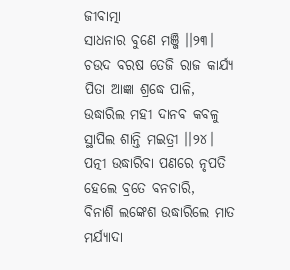ଜୀବାତ୍ମା
ସାଧନାର ବୁଣେ ମଞ୍ଜି ।।୨୩।
ଚଉଦ ବରଷ ତେଜି ରାଜ କାର୍ଯ୍ୟ
ପିତା ଆଜ୍ଞା ଶ୍ରଦ୍ଧେ ପାଳି,
ଉଦ୍ଧାରିଲ ମହୀ ଦାନବ କବଳୁ
ସ୍ଥାପିଲ ଶାନ୍ତି ମଇତ୍ରୀ ।।୨୪।
ପତ୍ନୀ ଉଦ୍ଧାରିବା ପଣରେ ନୃପତି
ହେଲେ ବ୍ରତେ ବନଚାରି,
ବିନାଶି ଲଙ୍କେଶ ଉଦ୍ଧାରିଲେ ମାତ
ମର୍ଯ୍ୟାଦା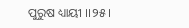ପୁରୁଷ ଧ୍ୟାୟୀ ।।୨୫।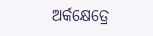ଅର୍କକ୍ଷେତ୍ରେ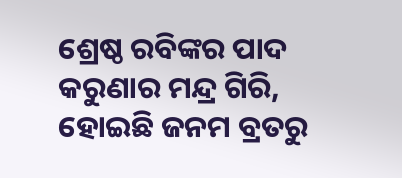ଶ୍ରେଷ୍ଠ ରବିଙ୍କର ପାଦ
କରୁଣାର ମନ୍ଦ୍ର ଗିରି,
ହୋଇଛି ଜନମ ବ୍ରତରୁ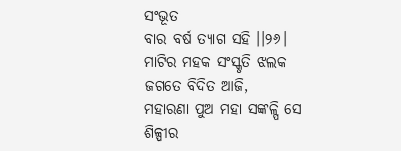ସଂଭୂତ
ବାର ବର୍ଷ ତ୍ୟାଗ ସହି ।।୨୬।
ମାଟିର ମହକ ସଂସ୍କୃତି ଝଲକ
ଜଗତେ ବିଦିତ ଆଜି,
ମହାରଣା ପୁଅ ମହା ସଙ୍କଳ୍ପି ସେ
ଶିଳ୍ପୀର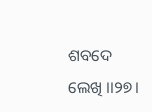ଶବଦେ ଲେଖି ।।୨୭।